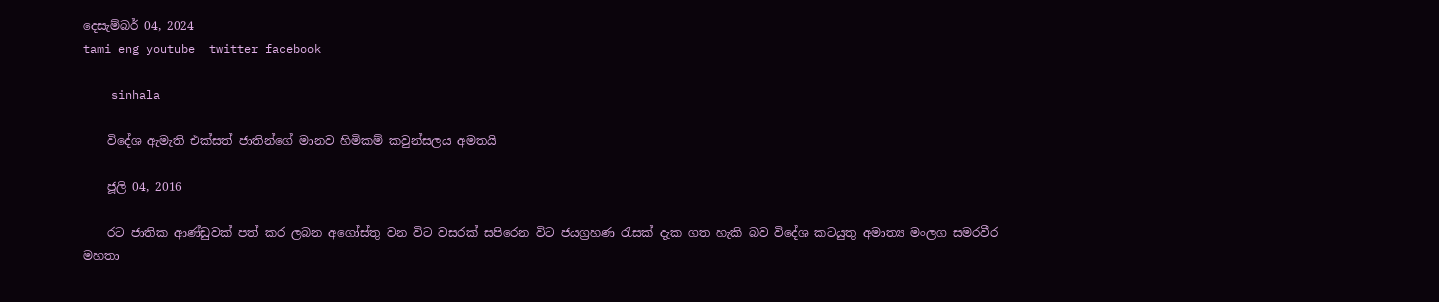දෙසැම්බර් 04, 2024
tami eng youtube  twitter facebook

    sinhala

    විදේශ ඇමැති එක්සත් ජාතින්ගේ මානව හිමිකම් කවුන්සලය අමතයි

    ජූලි 04, 2016

    රට ජාතික ආණ්ඩුවක් පත් කර ලබන අගෝස්තු වන විට වසරක් සපිරෙන විට ජයග්‍රහණ රැසක් දැක ගත හැකි බව විදේශ කටයුතු අමාත්‍ය මංලග සමරවීර මහතා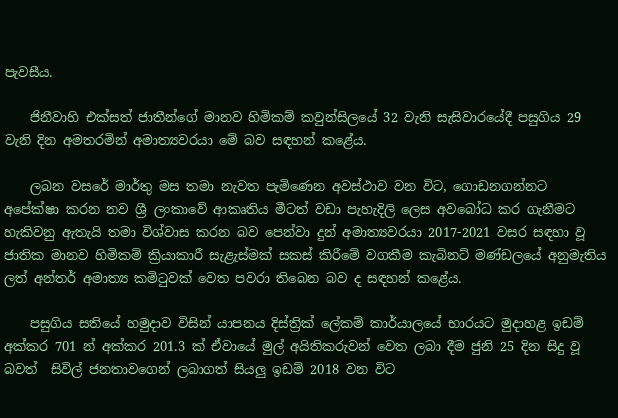පැවසීය.

    ජිනීවාහි එක්සත් ජාතීන්ගේ මානව හිමිකම් කවුන්සිලයේ 32 වැනි සැසිවාරයේදී පසුගිය 29 වැනි දින අමතරමින් අමාත්‍යවරයා මේ බව සඳහන් කළේය.

    ලබන වසරේ මාර්තු මස තමා නැවත පැමිණෙන අවස්ථාව වන විට, ගොඩනගන්නට අපේක්ෂා කරන නව ශ්‍රී ලංකාවේ ආකෘතිය මීටත් වඩා පැහැදිලි ලෙස අවබෝධ කර ගැනීමට හැකිවනු ඇතැයි තමා විශ්වාස කරන බව පෙන්වා දුන් අමාත්‍යවරයා 2017-2021 වසර සඳහා වූ ජාතික මානව හිමිකම් ක්‍රියාකාරී සැළැස්මක් සකස් කිරීමේ වගකීම කැබිනට් මණ්ඩලයේ අනුමැතිය ලත් අන්තර් අමාත්‍ය කමිටුවක් වෙත පවරා තිබෙන බව ද සඳහන් කළේය.

    පසුගිය සතියේ හමුදාව විසින් යාපනය දිස්ත්‍රික් ලේකම් කාර්යාලයේ භාරයට මුදාහළ ඉඩම් අක්කර 701 න් අක්කර 201.3 ක් ඒවායේ මුල් අයිතිකරුවන් වෙත ලබා දීම ජුනි 25 දින සිදු වූ බවත්  සිවිල් ජනතාවගෙන් ලබාගත් සියලු ඉඩම් 2018 වන විට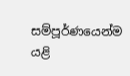සම්පූර්ණයෙන්ම යළි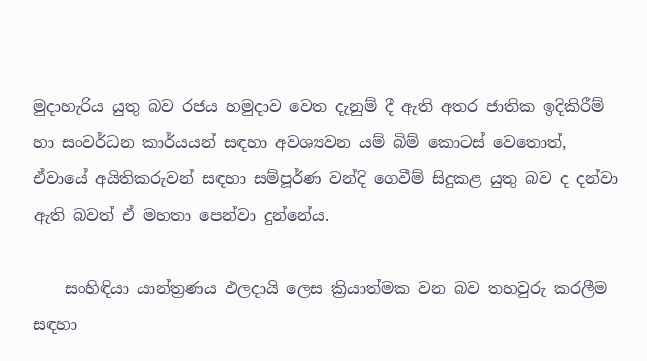මුදාහැරිය යුතු බව රජය හමුදාව වෙත දැනුම් දී ඇති අතර ජාතික ඉදිකිරීම් හා සංවර්ධන කාර්යයන් සඳහා අවශ්‍යවන යම් බිම් කොටස් වෙතොත්, ඒවායේ අයිතිකරුවන් සඳහා සම්පූර්ණ වන්දි ගෙවීම් සිදුකළ යුතු බව ද දන්වා ඇති බවත් ඒ මහතා පෙන්වා දුන්නේය.

    සංහිඳියා යාන්ත්‍රණය ඵලදායි ලෙස ක්‍රියාත්මක වන බව තහවුරු කරලීම සඳහා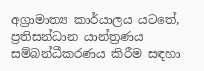අග්‍රාමාත්‍ය කාර්යාලය යටතේ, ප්‍රතිසන්ධාන යාන්ත්‍රණය සම්බන්ධීකරණය කිරීම සඳහා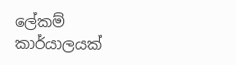ලේකම් කාර්යාලයක්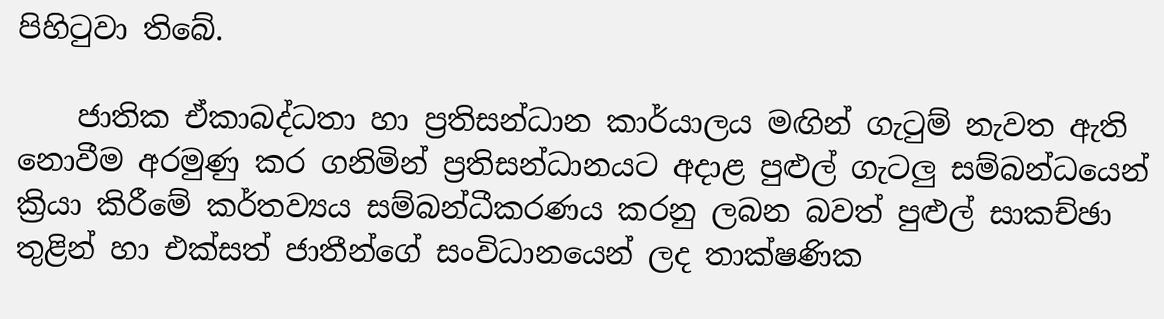පිහිටුවා තිබේ.

    ජාතික ඒකාබද්ධතා හා ප්‍රතිසන්ධාන කාර්යාලය මඟින් ගැටුම් නැවත ඇති නොවීම අරමුණු කර ගනිමින් ප්‍රතිසන්ධානයට අදාළ පුළුල් ගැටලු සම්බන්ධයෙන් ක්‍රියා කිරීමේ කර්තව්‍යය සම්බන්ධීකරණය කරනු ලබන බවත් පුළුල් සාකච්ඡා තුළින් හා එක්සත් ජාතීන්ගේ සංවිධානයෙන් ලද තාක්ෂණික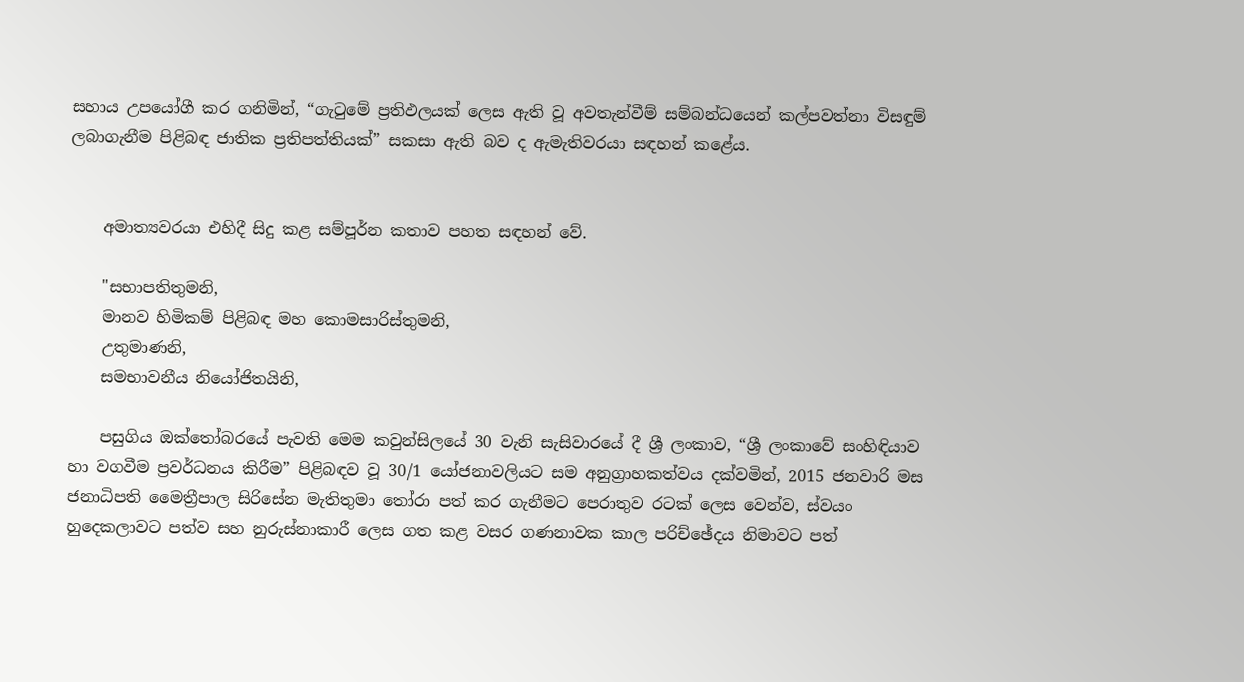සහාය උපයෝගී කර ගනිමින්, “ගැටුමේ ප්‍රතිඵලයක් ලෙස ඇති වූ අවතැන්වීම් සම්බන්ධයෙන් කල්පවත්නා විසඳුම් ලබාගැනීම පිළිබඳ ජාතික ප්‍රතිපත්තියක්” සකසා ඇති බව ද ඇමැතිවරයා සඳහන් කළේය.


    අමාත්‍යවරයා එහිදී සිදු කළ සම්පූර්න කතාව පහත සඳහන් වේ.

    "සභාපතිතුමනි,
    මානව හිමිකම් පිළිබඳ මහ කොමසාරිස්තුමනි,
    උතුමාණනි,
    සමභාවනීය නියෝජිතයිනි,

    පසුගිය ඔක්තෝබරයේ පැවති මෙම කවුන්සිලයේ 30 වැනි සැසිවාරයේ දී ශ්‍රී ලංකාව, “ශ්‍රී ලංකාවේ සංහිඳියාව හා වගවීම ප්‍රවර්ධනය කිරීම” පිළිබඳව වූ 30/1 යෝජනාවලියට සම අනුග්‍රාහකත්වය දක්වමින්, 2015 ජනවාරි මස ජනාධිපති මෛත්‍රීපාල සිරිසේන මැතිතුමා තෝරා පත් කර ගැනීමට පෙරාතුව රටක් ලෙස වෙන්ව, ස්වයං හුදෙකලාවට පත්ව සහ නුරුස්නාකාරී ලෙස ගත කළ වසර ගණනාවක කාල පරිච්ඡේදය නිමාවට පත්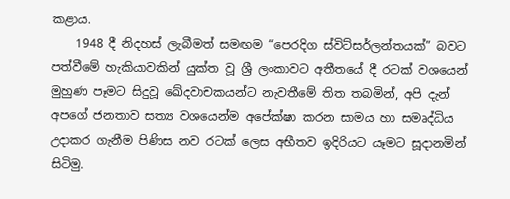කළාය.
    1948 දී නිදහස් ලැබීමත් සමඟම “පෙරදිග ස්විට්සර්ලන්තයක්” බවට පත්වීමේ හැකියාවකින් යුක්ත වූ ශ්‍රී ලංකාවට අතීතයේ දී රටක් වශයෙන් මුහුණ පෑමට සිදුවූ ඛේදවාචකයන්ට නැවතීමේ තිත තබමින්, අපි දැන් අපගේ ජනතාව සත්‍ය වශයෙන්ම අපේක්ෂා කරන සාමය හා සමෘද්ධිය උදාකර ගැනීම පිණිස නව රටක් ලෙස අභීතව ඉදිරියට යෑමට සූදානමින් සිටිමු.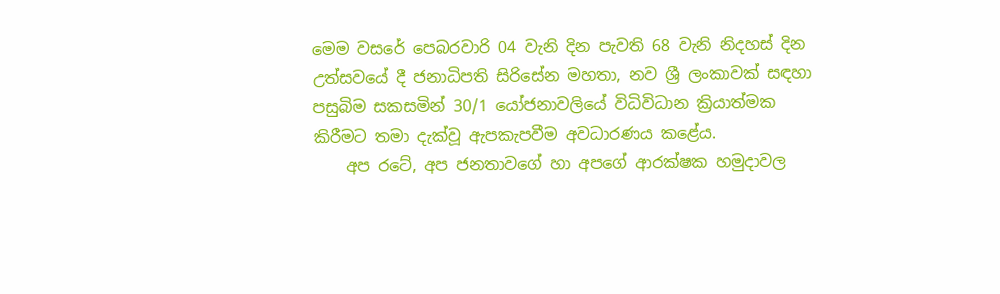මෙම වසරේ පෙබරවාරි 04 වැනි දින පැවති 68 වැනි නිදහස් දින උත්සවයේ දී ජනාධිපති සිරිසේන මහතා, නව ශ්‍රී ලංකාවක් සඳහා පසුබිම සකසමින් 30/1 යෝජනාවලියේ විධිවිධාන ක්‍රියාත්මක කිරීමට තමා දැක්වූ ඇපකැපවීම අවධාරණය කළේය.
    අප රටේ, අප ජනතාවගේ හා අපගේ ආරක්ෂක හමුදාවල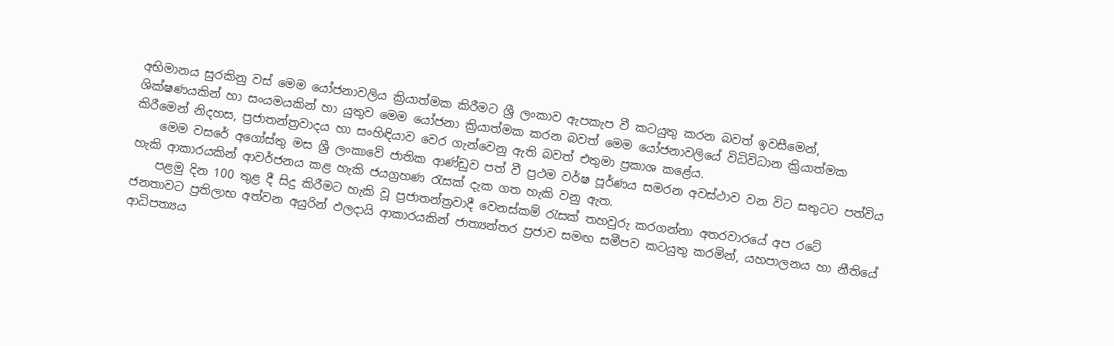අභිමානය සුරකිනු වස් මෙම යෝජනාවලිය ක්‍රියාත්මක කිරීමට ශ්‍රී ලංකාව ඇපකැප වී කටයුතු කරන බවත් ඉවසීමෙන්, ශික්ෂණයකින් හා සංයමයකින් හා යුතුව මෙම යෝජනා ක්‍රියාත්මක කරන බවත් මෙම යෝජනාවලියේ විධිවිධාන ක්‍රියාත්මක කිරීමෙන් නිදහස, ප්‍රජාතන්ත්‍රවාදය හා සංහිඳියාව වෙර ගැන්වෙනු ඇති බවත් එතුමා ප්‍රකාශ කළේය.
    මෙම වසරේ අගෝස්තු මස ශ්‍රී ලංකාවේ ජාතික ආණ්ඩුව පත් වී ප්‍රථම වර්ෂ පූර්ණය සමරන අවස්ථාව වන විට සතුටට පත්විය හැකි ආකාරයකින් ආවර්ජනය කළ හැකි ජයග්‍රහණ රැසක් දැක ගත හැකි වනු ඇත.
    පළමු දින 100 තුළ දී සිදු කිරීමට හැකි වූ ප්‍රජාතන්ත්‍රවාදී වෙනස්කම් රැසක් තහවුරු කරගන්නා අතරවාරයේ අප රටේ ජනතාවට ප්‍රතිලාභ අත්වන අයුරින් ඵලදායි ආකාරයකින් ජාත්‍යන්තර ප්‍රජාව සමඟ සමීපව කටයුතු කරමින්, යහපාලනය හා නීතියේ ආධිපත්‍යය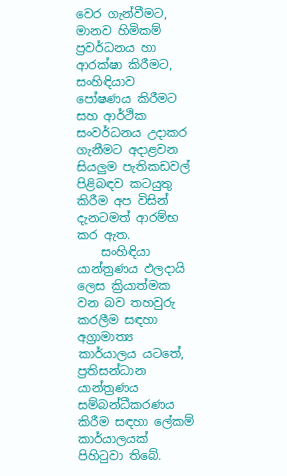වෙර ගැන්වීමට, මානව හිමිකම් ප්‍රවර්ධනය හා ආරක්ෂා කිරීමට, සංහිඳියාව පෝෂණය කිරීමට සහ ආර්ථික සංවර්ධනය උදාකර ගැනීමට අදාළවන සියලුම පැතිකඩවල් පිළිබඳව කටයුතු කිරීම අප විසින් දැනටමත් ආරම්භ කර ඇත.
    සංහිඳියා යාන්ත්‍රණය ඵලදායි ලෙස ක්‍රියාත්මක වන බව තහවුරු කරලීම සඳහා අග්‍රාමාත්‍ය කාර්යාලය යටතේ, ප්‍රතිසන්ධාන යාන්ත්‍රණය සම්බන්ධීකරණය කිරීම සඳහා ලේකම් කාර්යාලයක් පිහිටුවා තිබේ.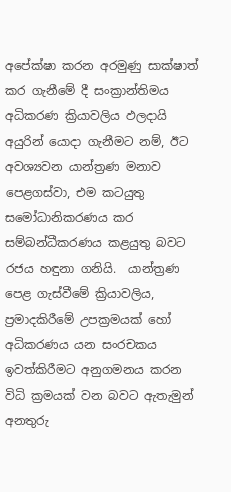අපේක්ෂා කරන අරමුණු සාක්ෂාත් කර ගැනීමේ දී සංක්‍රාන්තිමය අධිකරණ ක්‍රියාවලිය ඵලදායි අයුරින් යොදා ගැනීමට නම්, ඊට අවශ්‍යවන යාන්ත්‍රණ මනාව පෙළගස්වා, එම කටයුතු සමෝධානිකරණය කර සම්බන්ධීකරණය කළයුතු බවට රජය හඳුනා ගනියි.  යාන්ත්‍රණ පෙළ ගැස්වීමේ ක්‍රියාවලිය, ප්‍රමාදකිරීමේ උපක්‍රමයක් හෝ අධිකරණය යන සංරචකය ඉවත්කිරීමට අනුගමනය කරන විධි ක්‍රමයක් වන බවට ඇතැමුන් අනතුරු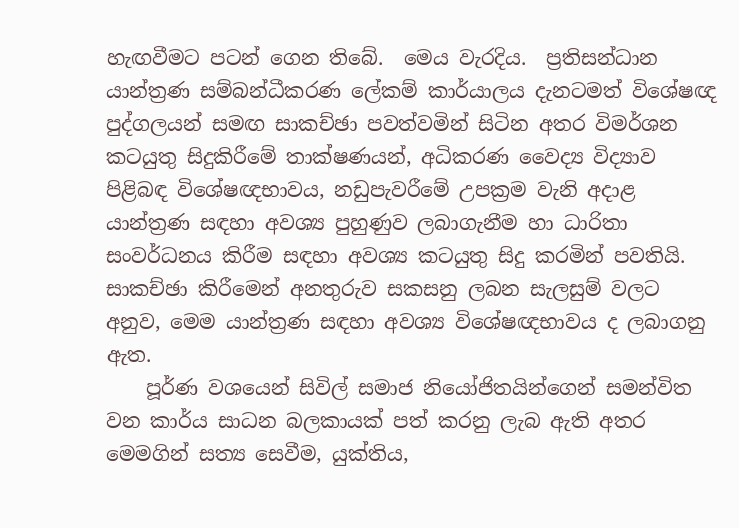හැඟවීමට පටන් ගෙන තිබේ.  මෙය වැරදිය.  ප්‍රතිසන්ධාන යාන්ත්‍රණ සම්බන්ධීකරණ ලේකම් කාර්යාලය දැනටමත් විශේෂඥ පුද්ගලයන් සමඟ සාකච්ඡා පවත්වමින් සිටින අතර විමර්ශන කටයුතු සිදුකිරීමේ තාක්ෂණයන්, අධිකරණ වෛද්‍ය විද්‍යාව පිළිබඳ විශේෂඥභාවය, නඩුපැවරීමේ උපක්‍රම වැනි අදාළ යාන්ත්‍රණ සඳහා අවශ්‍ය පුහුණුව ලබාගැනීම හා ධාරිතා සංවර්ධනය කිරීම සඳහා අවශ්‍ය කටයුතු සිදු කරමින් පවතියි.  සාකච්ඡා කිරීමෙන් අනතුරුව සකසනු ලබන සැලසුම් වලට අනුව, මෙම යාන්ත්‍රණ සඳහා අවශ්‍ය විශේෂඥභාවය ද ලබාගනු ඇත.
    පූර්ණ වශයෙන් සිවිල් සමාජ නියෝජිතයින්ගෙන් සමන්විත වන කාර්ය සාධන බලකායක් පත් කරනු ලැබ ඇති අතර මෙමගින් සත්‍ය සෙවීම, යුක්තිය,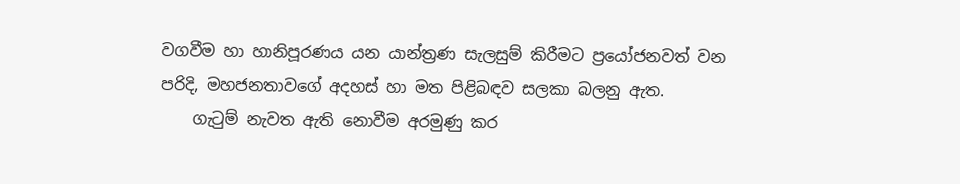වගවීම හා හානිපූරණය යන යාන්ත්‍රණ සැලසුම් කිරීමට ප්‍රයෝජනවත් වන පරිදි, මහජනතාවගේ අදහස් හා මත පිළිබඳව සලකා බලනු ඇත.
    ගැටුම් නැවත ඇති නොවීම අරමුණු කර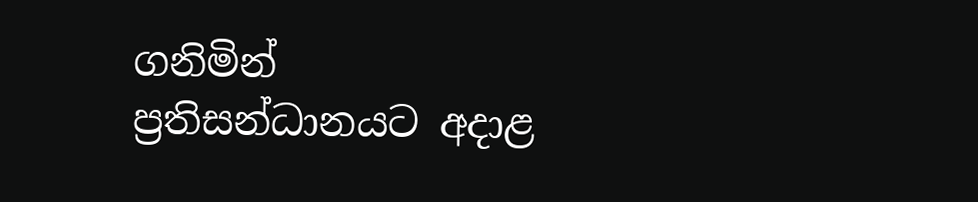ගනිමින් ප්‍රතිසන්ධානයට අදාළ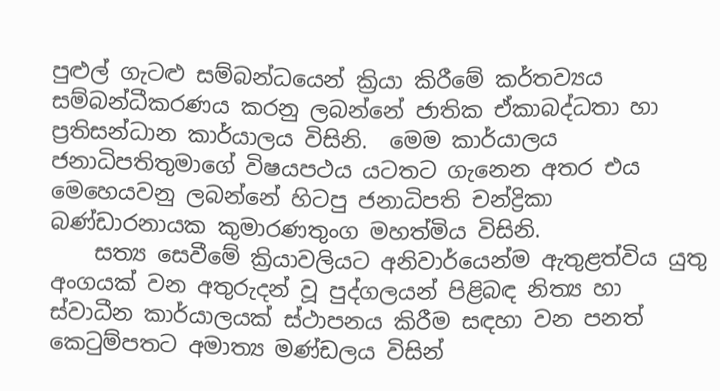පුළුල් ගැටළු සම්බන්ධයෙන් ක්‍රියා කිරීමේ කර්තව්‍යය සම්බන්ධීකරණය කරනු ලබන්නේ ජාතික ඒකාබද්ධතා හා ප්‍රතිසන්ධාන කාර්යාලය විසිනි.  මෙම කාර්යාලය ජනාධිපතිතුමාගේ විෂයපථය යටතට ගැනෙන අතර එය මෙහෙයවනු ලබන්නේ හිටපු ජනාධිපති චන්ද්‍රිකා බණ්ඩාරනායක කුමාරණතුංග මහත්මිය විසිනි.
    සත්‍ය සෙවීමේ ක්‍රියාවලියට අනිවාර්යෙන්ම ඇතුළත්විය යුතු අංගයක් වන අතුරුදන් වූ පුද්ගලයන් පිළිබඳ නිත්‍ය හා ස්වාධීන කාර්යාලයක් ස්ථාපනය කිරීම සඳහා වන පනත් කෙටුම්පතට අමාත්‍ය මණ්ඩලය විසින්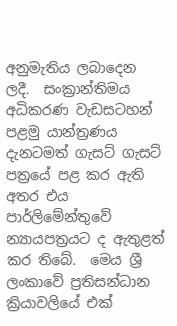අනුමැතිය ලබාදෙන ලදී.  සංක්‍රාන්තිමය අධිකරණ වැඩසටහන් පළමු යාන්ත්‍රණය දැනටමත් ගැසට් ගැසට් පත්‍රයේ පළ කර ඇති අතර එය පාර්ලිමේන්තුවේ  න්‍යායපත්‍රයට ද ඇතුළත් කර තිබේ.  මෙය ශ්‍රී ලංකාවේ ප්‍රතිසන්ධාන ක්‍රියාවලියේ එක්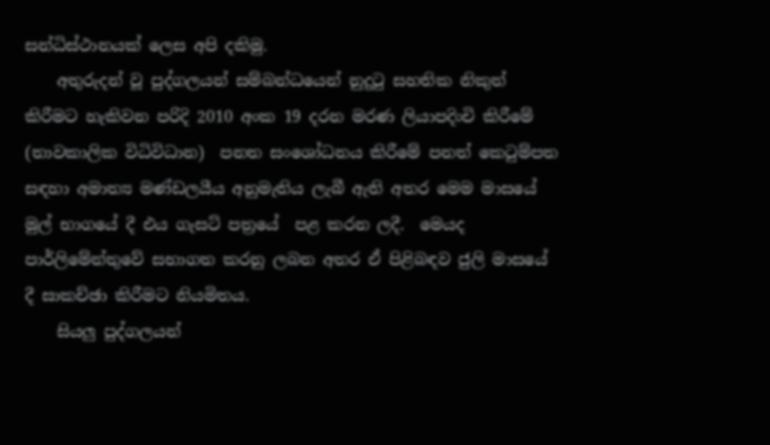සන්ධිස්ථානයක් ලෙස අපි දකිමු.
    අතුරුදන් වූ පුද්ගලයන් සම්බන්ධයෙන් නුදුටු සහතික නිකුත් කිරීමට හැකිවන පරිදි 2010 අංක 19 දරන මරණ ලියාපදිංචි කිරීමේ (තාවකාලික විධිවිධාන)  පනත සංශෝධනය කිරීමේ පනත් කෙටුම්පත සඳහා අමාත්‍ය මණ්ඩලයීය අනුමැතිය ලැබී ඇති අතර මෙම මාසයේ මුල් භාගයේ දී එය ගැසට් පත්‍රයේ  පළ කරන ලදී.  මෙයද පාර්ලිමේන්තුවේ සභාගත කරනු ලබන අතර ඒ පිළිබඳව ජුලි මාසයේ දී සාකච්ඡා කිරීමට නියමිතය.
    සියලු පුද්ගලයන්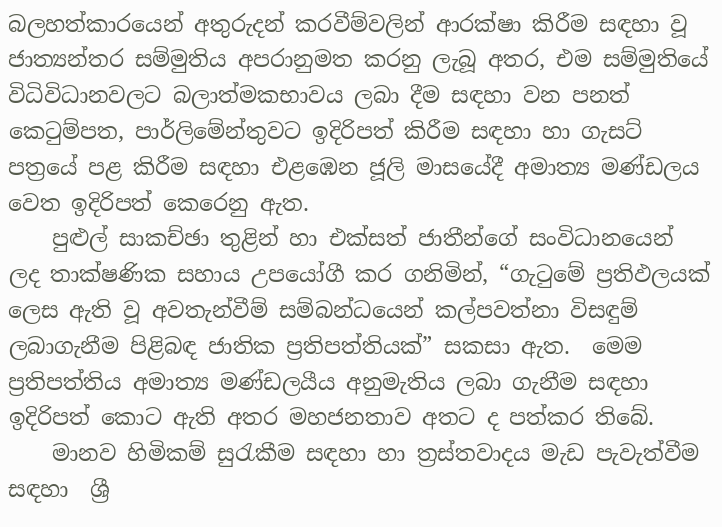බලහත්කාරයෙන් අතුරුදන් කරවීම්වලින් ආරක්ෂා කිරීම සඳහා වූ ජාත්‍යන්තර සම්මුතිය අපරානුමත කරනු ලැබූ අතර, එම සම්මුතියේ විධිවිධානවලට බලාත්මකභාවය ලබා දීම සඳහා වන පනත් කෙටුම්පත, පාර්ලිමේන්තුවට ඉදිරිපත් කිරීම සඳහා හා ගැසට් පත්‍රයේ පළ කිරීම සඳහා එළඹෙන ජූලි මාසයේදී අමාත්‍ය මණ්ඩලය වෙත ඉදිරිපත් කෙරෙනු ඇත.
    පුළුල් සාකච්ඡා තුළින් හා එක්සත් ජාතීන්ගේ සංවිධානයෙන් ලද තාක්ෂණික සහාය උපයෝගී කර ගනිමින්, “ගැටුමේ ප්‍රතිඵලයක් ලෙස ඇති වූ අවතැන්වීම් සම්බන්ධයෙන් කල්පවත්නා විසඳුම් ලබාගැනීම පිළිබඳ ජාතික ප්‍රතිපත්තියක්” සකසා ඇත.  මෙම ප්‍රතිපත්තිය අමාත්‍ය මණ්ඩලයීය අනුමැතිය ලබා ගැනීම සඳහා ඉදිරිපත් කොට ඇති අතර මහජනතාව අතට ද පත්කර තිබේ.
    මානව හිමිකම් සුරැකීම සඳහා හා ත්‍රස්තවාදය මැඩ පැවැත්වීම සඳහා  ශ්‍රී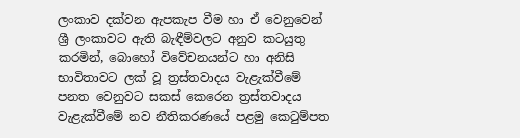ලංකාව දක්වන ඇපකැප වීම හා ඒ වෙනුවෙන් ශ්‍රී ලංකාවට ඇති බැඳීම්වලට අනුව කටයුතු කරමින්, බොහෝ විවේචනයන්ට හා අනිසි භාවිතාවට ලක් වූ ත්‍රස්තවාදය වැළැක්වීමේ පනත වෙනුවට සකස් කෙරෙන ත්‍රස්තවාදය වැළැක්වීමේ නව නීතිකරණයේ පළමු කෙටුම්පත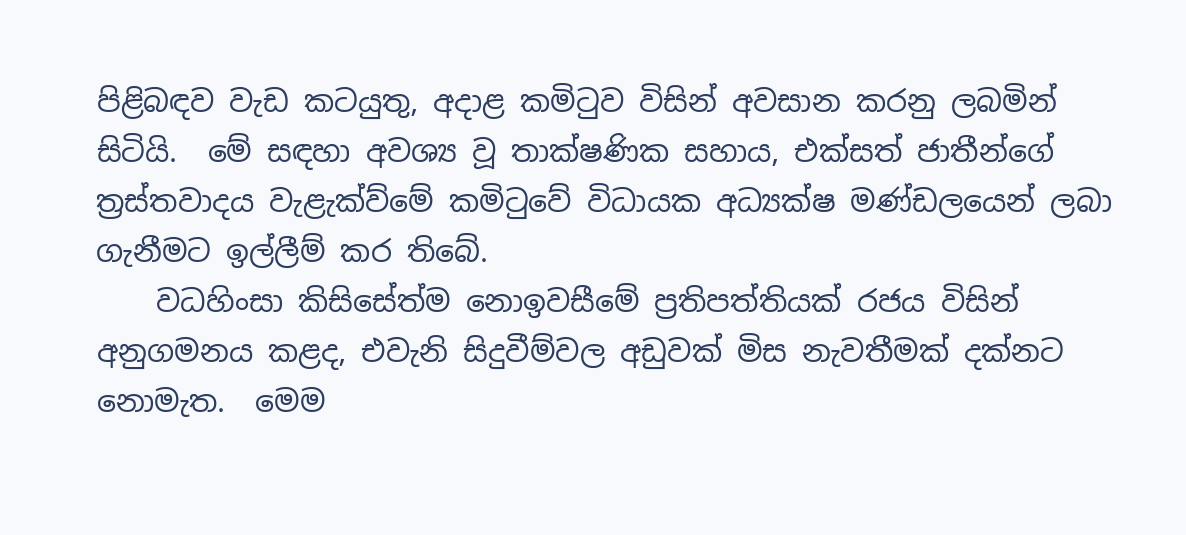පිළිබඳව වැඩ කටයුතු, අදාළ කමිටුව විසින් අවසාන කරනු ලබමින් සිටියි.  මේ සඳහා අවශ්‍ය වූ තාක්ෂණික සහාය, එක්සත් ජාතීන්ගේ ත්‍රස්තවාදය වැළැක්ව්මේ කමිටුවේ විධායක අධ්‍යක්ෂ මණ්ඩලයෙන් ලබා ගැනීමට ඉල්ලීම් කර තිබේ.
    වධහිංසා කිසිසේත්ම නොඉවසීමේ ප්‍රතිපත්තියක් රජය විසින් අනුගමනය කළද, එවැනි සිදුවීම්වල අඩුවක් මිස නැවතීමක් දක්නට නොමැත.  මෙම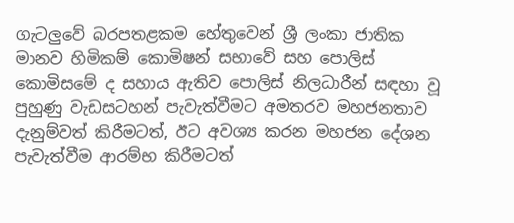ගැටලුවේ බරපතළකම හේතුවෙන් ශ්‍රී ලංකා ජාතික මානව හිමිකම් කොමිෂන් සභාවේ සහ පොලිස් කොමිසමේ ද සහාය ඇතිව පොලිස් නිලධාරීන් සඳහා වූ පුහුණු වැඩසටහන් පැවැත්වීමට අමතරව මහජනතාව දැනුම්වත් කිරීමටත්, ඊට අවශ්‍ය කරන මහජන දේශන පැවැත්වීම ආරම්භ කිරීමටත්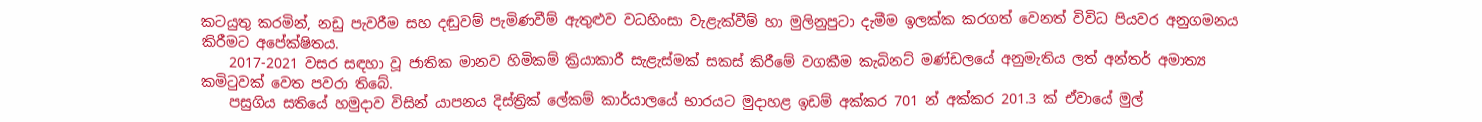කටයුතු කරමින්, නඩු පැවරීම සහ දඬුවම් පැමිණවීම් ඇතුළුව වධහිංසා වැළැක්වීම් හා මුලිනුපුටා දැමීම ඉලක්ක කරගත් වෙනත් විවිධ පියවර අනුගමනය කිරීමට අපේක්ෂිතය.
    2017-2021 වසර සඳහා වූ ජාතික මානව හිමිකම් ක්‍රියාකාරී සැළැස්මක් සකස් කිරීමේ වගකීම කැබිනට් මණ්ඩලයේ අනුමැතිය ලත් අන්තර් අමාත්‍ය කමිටුවක් වෙත පවරා තිබේ.
    පසුගිය සතියේ හමුදාව විසින් යාපනය දිස්ත්‍රික් ලේකම් කාර්යාලයේ භාරයට මුදාහළ ඉඩම් අක්කර 701 න් අක්කර 201.3 ක් ඒවායේ මුල්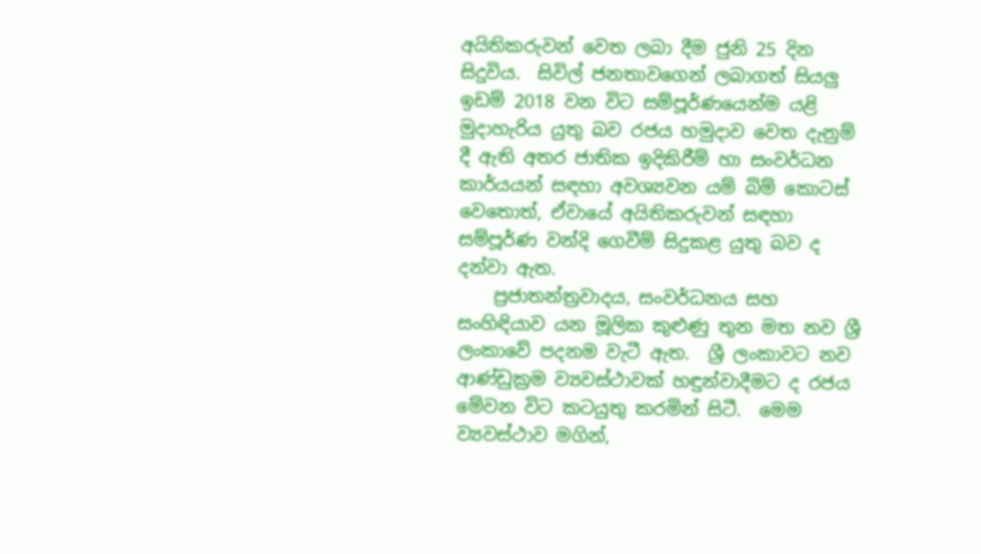අයිතිකරුවන් වෙත ලබා දීම ජුනි 25 දින සිදුවිය.  සිවිල් ජනතාවගෙන් ලබාගත් සියලු ඉඩම් 2018 වන විට සම්පූර්ණයෙන්ම යළි මුදාහැරිය යුතු බව රජය හමුදාව වෙත දැනුම් දී ඇති අතර ජාතික ඉදිකිරීම් හා සංවර්ධන කාර්යයන් සඳහා අවශ්‍යවන යම් බිම් කොටස් වෙතොත්, ඒවායේ අයිතිකරුවන් සඳහා සම්පූර්ණ වන්දි ගෙවීම් සිදුකළ යුතු බව ද දන්වා ඇත.
    ප්‍රජාතන්ත්‍රවාදය, සංවර්ධනය සහ සංහිඳියාව යන මූලික කුළුණු තුන මත නව ශ්‍රී ලංකාවේ පදනම වැටී ඇත.  ශ්‍රී ලංකාවට නව ආණ්ඩුක්‍රම ව්‍යවස්ථාවක් හඳුන්වාදීමට ද රජය මේවන විට කටයුතු කරමින් සිටී.  මෙම ව්‍යවස්ථාව මගින්,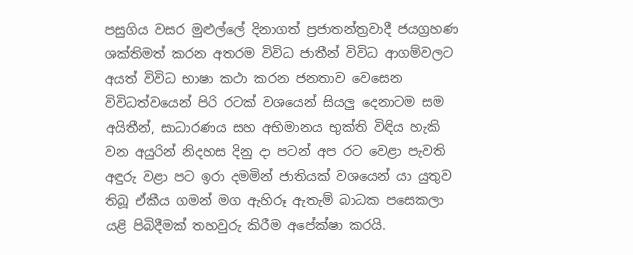පසුගිය වසර මුළුල්ලේ දිනාගත් ප්‍රජාතන්ත්‍රවාදී ජයග්‍රහණ ශක්තිමත් කරන අතරම විවිධ ජාතීන් විවිධ ආගම්වලට අයත් විවිධ භාෂා කථා කරන ජනතාව වෙසෙන විවිධත්වයෙන් පිරි රටක් වශයෙන් සියලු දෙනාටම සම අයිතීන්, සාධාරණය සහ අභිමානය භුක්ති විඳිය හැකි වන අයුරින් නිදහස දිනු දා පටන් අප රට වෙළා පැවති අඳුරු වළා පට ඉරා දමමින් ජාතියක් වශයෙන් යා යුතුව තිබූ ඒකීය ගමන් මග ඇහිරූ ඇතැම් බාධක පසෙකලා යළි පිබිදීමක් තහවුරු කිරීම අපේක්ෂා කරයි.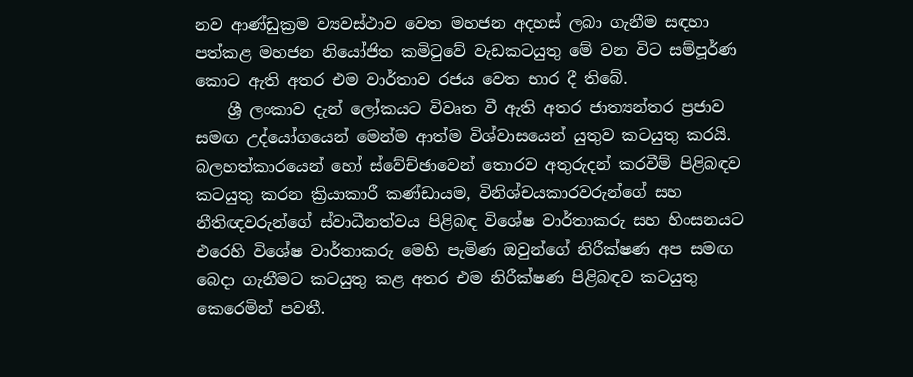නව ආණ්ඩුක්‍රම ව්‍යවස්ථාව වෙත මහජන අදහස් ලබා ගැනීම සඳහා පත්කළ මහජන නියෝජිත කමිටුවේ වැඩකටයුතු මේ වන විට සම්පූර්ණ කොට ඇති අතර එම වාර්තාව රජය වෙත භාර දී තිබේ.
    ශ්‍රී ලංකාව දැන් ලෝකයට විවෘත වී ඇති අතර ජාත්‍යන්තර ප්‍රජාව සමඟ උද්යෝගයෙන් මෙන්ම ආත්ම විශ්වාසයෙන් යුතුව කටයුතු කරයි.  බලහත්කාරයෙන් හෝ ස්වේච්ඡාවෙන් තොරව අතුරුදන් කරවීම් පිළිබඳව කටයුතු කරන ක්‍රියාකාරී කණ්ඩායම, විනිශ්චයකාරවරුන්ගේ සහ නීතිඥවරුන්ගේ ස්වාධීනත්වය පිළිබඳ විශේෂ වාර්තාකරු සහ හිංසනයට එරෙහි විශේෂ වාර්තාකරු මෙහි පැමිණ ඔවුන්ගේ නිරීක්ෂණ අප සමඟ බෙදා ගැනීමට කටයුතු කළ අතර එම නිරීක්ෂණ පිළිබඳව කටයුතු කෙරෙමින් පවතී.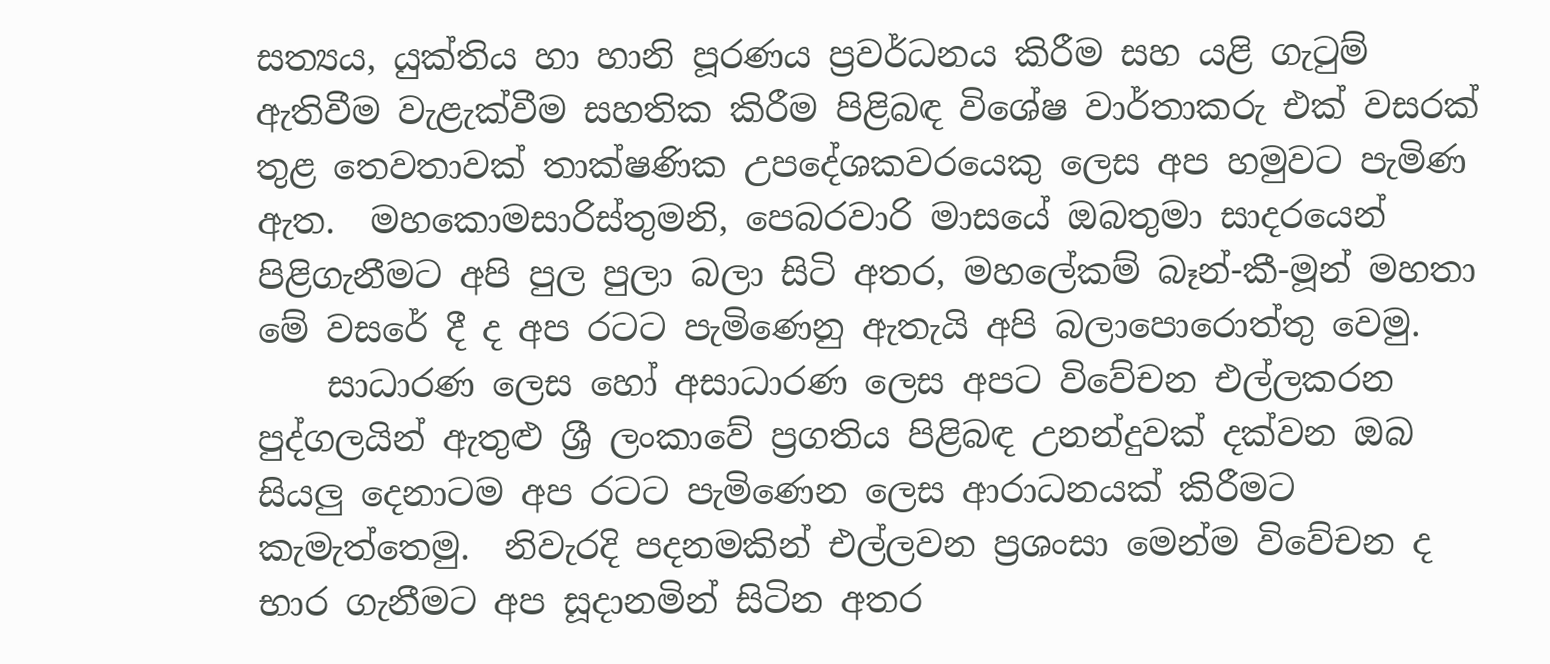සත්‍යය, යුක්තිය හා හානි පූරණය ප්‍රවර්ධනය කිරීම සහ යළි ගැටුම් ඇතිවීම වැළැක්වීම සහතික කිරීම පිළිබඳ විශේෂ වාර්තාකරු එක් වසරක් තුළ තෙවතාවක් තාක්ෂණික උපදේශකවරයෙකු ලෙස අප හමුවට පැමිණ ඇත.  මහකොමසාරිස්තුමනි, පෙබරවාරි මාසයේ ඔබතුමා සාදරයෙන් පිළිගැනීමට අපි පුල පුලා බලා සිටි අතර, මහලේකම් බෑන්-කී-මූන් මහතා මේ වසරේ දී ද අප රටට පැමිණෙනු ඇතැයි අපි බලාපොරොත්තු වෙමු.
    සාධාරණ ලෙස හෝ අසාධාරණ ලෙස අපට විවේචන එල්ලකරන පුද්ගලයින් ඇතුළු ශ්‍රී ලංකාවේ ප්‍රගතිය පිළිබඳ උනන්දුවක් දක්වන ඔබ සියලු දෙනාටම අප රටට පැමිණෙන ලෙස ආරාධනයක් කිරීමට කැමැත්තෙමු.  නිවැරදි පදනමකින් එල්ලවන ප්‍රශංසා මෙන්ම විවේචන ද භාර ගැනීමට අප සූදානමින් සිටින අතර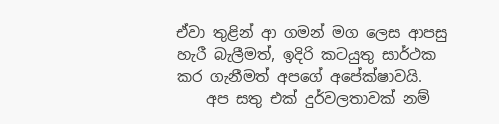ඒවා තුළින් ආ ගමන් මග ලෙස ආපසු හැරී බැලීමත්, ඉදිරි කටයුතු සාර්ථක කර ගැනීමත් අපගේ අපේක්ෂාවයි.
    අප සතු එක් දුර්වලතාවක් නම්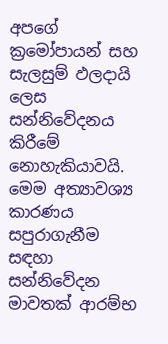අපගේ ක්‍රමෝපායන් සහ සැලසුම් ඵලදායි ලෙස සන්නිවේදනය කිරීමේ නොහැකියාවයි.  මෙම අත්‍යාවශ්‍ය කාරණය සපුරාගැනීම සඳහා සන්නිවේදන මාවතක් ආරම්භ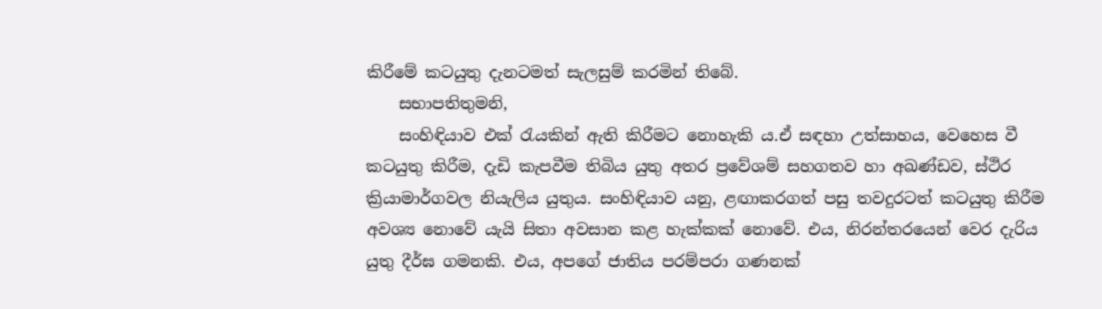කිරීමේ කටයුතු දැනටමත් සැලසුම් කරමින් තිබේ.
    සභාපතිතුමනි,
    සංහිඳියාව එක් රැයකින් ඇති කිරීමට නොහැකි ය.ඒ සඳහා උත්සාහය, වෙහෙස වී කටයුතු කිරීම, දැඩි කැපවීම තිබිය යුතු අතර ප්‍රවේශම් සහගතව හා අඛණ්ඩව, ස්ථිර ක්‍රියාමාර්ගවල නියැලිය යුතුය. සංහිඳියාව යනු, ළඟාකරගත් පසු තවදුරටත් කටයුතු කිරීම අවශ්‍ය නොවේ යැයි සිතා අවසාන කළ හැක්කක් නොවේ. එය, නිරන්තරයෙන් වෙර දැරිය යුතු දීර්ඝ ගමනකි. එය, අපගේ ජාතිය පරම්පරා ගණනක්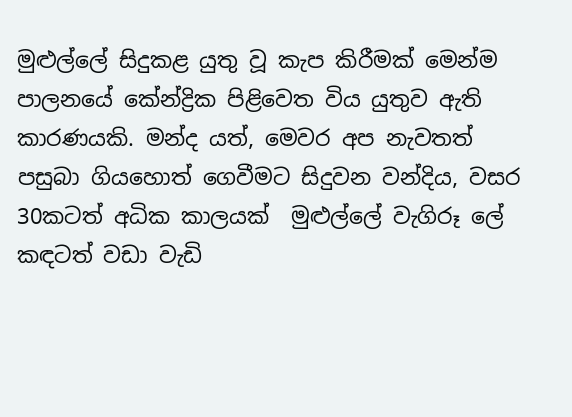මුළුල්ලේ සිදුකළ යුතු වූ කැප කිරීමක් මෙන්ම පාලනයේ කේන්ද්‍රික පිළිවෙත විය යුතුව ඇති කාරණයකි. මන්ද යත්, මෙවර අප නැවතත් පසුබා ගියහොත් ගෙවීමට සිදුවන වන්දිය, වසර 30කටත් අධික කාලයක්  මුළුල්ලේ වැගිරූ ලේ කඳටත් වඩා වැඩි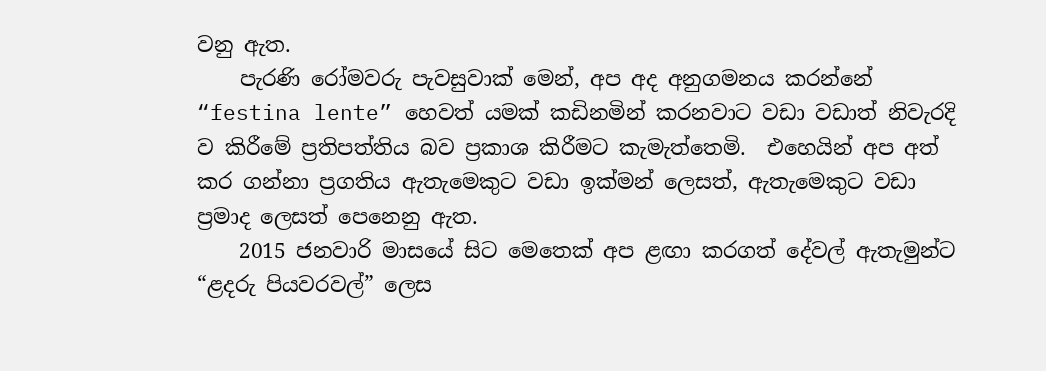වනු ඇත.
    පැරණි රෝමවරු පැවසුවාක් මෙන්, අප අද අනුගමනය කරන්නේ “festina lente” හෙවත් යමක් කඩිනමින් කරනවාට වඩා වඩාත් නිවැරදි ව කිරීමේ ප්‍රතිපත්තිය බව ප්‍රකාශ කිරීමට කැමැත්තෙමි.  එහෙයින් අප අත් කර ගන්නා ප්‍රගතිය ඇතැමෙකුට වඩා ඉක්මන් ලෙසත්, ඇතැමෙකුට වඩා ප්‍රමාද ලෙසත් පෙනෙනු ඇත.
    2015 ජනවාරි මාසයේ සිට මෙතෙක් අප ළඟා කරගත් දේවල් ඇතැමුන්ට “ළදරු පියවරවල්” ලෙස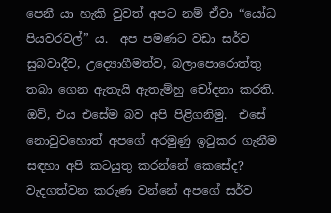පෙනී යා හැකි වුවත් අපට නම් ඒවා “යෝධ පියවරවල්” ය.  අප පමණට වඩා සර්ව සුබවාදීව, උද්‍යොගීමත්ව, බලාපොරොත්තු තබා ගෙන ඇතැයි ඇතැම්හු චෝදනා කරති. ඔව්, එය එසේම බව අපි පිළිගනිමු.  එසේ නොවුවහොත් අපගේ අරමුණු ඉටුකර ගැනීම සඳහා අපි කටයුතු කරන්නේ කෙසේද?  වැදගත්වන කරුණ වන්නේ අපගේ සර්ව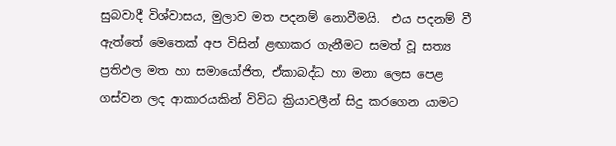සුබවාදී විශ්වාසය, මුලාව මත පදනම් නොවීමයි.  එය පදනම් වී ඇත්තේ මෙතෙක් අප විසින් ළඟාකර ගැනීමට සමත් වූ සත්‍ය ප්‍රතිඵල මත හා සමායෝජිත, ඒකාබද්ධ හා මනා ලෙස පෙළ ගස්වන ලද ආකාරයකින් විවිධ ක්‍රියාවලීන් සිදු කරගෙන යාමට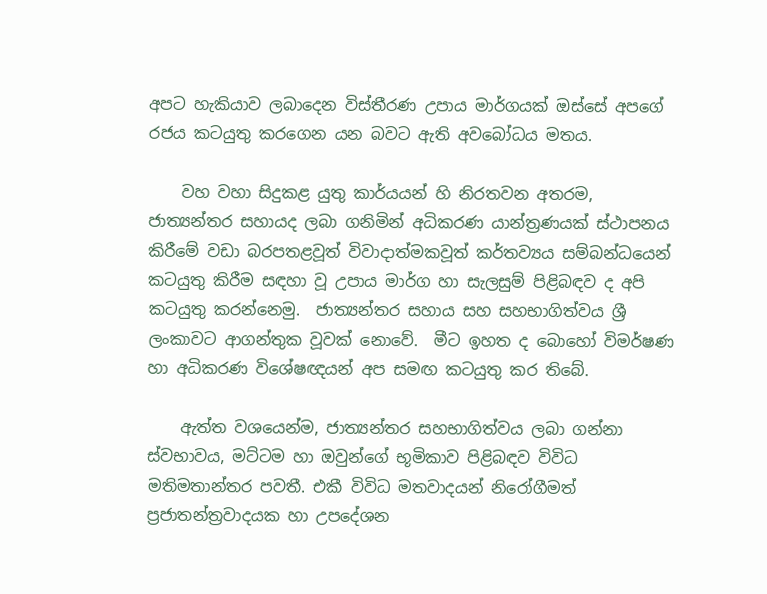අපට හැකියාව ලබාදෙන විස්තීරණ උපාය මාර්ගයක් ඔස්සේ අපගේ රජය කටයුතු කරගෙන යන බවට ඇති අවබෝධය මතය.

    වහ වහා සිදුකළ යුතු කාර්යයන් හි නිරතවන අතරම, ජාත්‍යන්තර සහායද ලබා ගනිමින් අධිකරණ යාන්ත්‍රණයක් ස්ථාපනය කිරීමේ වඩා බරපතළවූත් විවාදාත්මකවූත් කර්තව්‍යය සම්බන්ධයෙන් කටයුතු කිරීම සඳහා වූ උපාය මාර්ග හා සැලසුම් පිළිබඳව ද අපි කටයුතු කරන්නෙමු.  ජාත්‍යන්තර සහාය සහ සහභාගිත්වය ශ්‍රී ලංකාවට ආගන්තුක වූවක් නොවේ.  මීට ඉහත ද බොහෝ විමර්ෂණ හා අධිකරණ විශේෂඥයන් අප සමඟ කටයුතු කර තිබේ.

    ඇත්ත වශයෙන්ම, ජාත්‍යන්තර සහභාගිත්වය ලබා ගන්නා ස්වභාවය, මට්ටම හා ඔවුන්ගේ භූමිකාව පිළිබඳව විවිධ මතිමතාන්තර පවතී. එකී විවිධ මතවාදයන් නිරෝගීමත් ප්‍රජාතන්ත්‍රවාදයක හා උපදේශන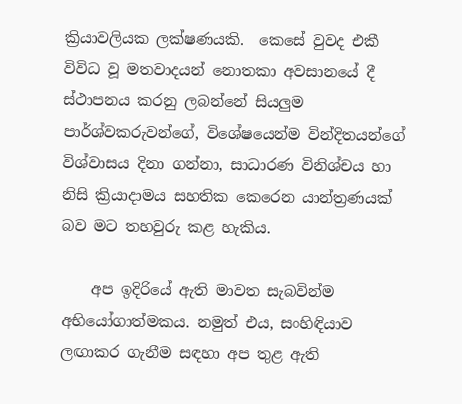ක්‍රියාවලියක ලක්ෂණයකි.  කෙසේ වුවද එකී විවිධ වූ මතවාදයන් නොතකා අවසානයේ දී ස්ථාපනය කරනු ලබන්නේ සියලුම පාර්ශ්වකරුවන්ගේ, විශේෂයෙන්ම වින්දිතයන්ගේ විශ්වාසය දිනා ගන්නා, සාධාරණ විනිශ්චය හා නිසි ක්‍රියාදාමය සහතික කෙරෙන යාන්ත්‍රණයක් බව මට තහවුරු කළ හැකිය.

    අප ඉදිරියේ ඇති මාවත සැබවින්ම අභියෝගාත්මකය. නමුත් එය, සංහිඳියාව ලඟාකර ගැනීම සඳහා අප තුළ ඇති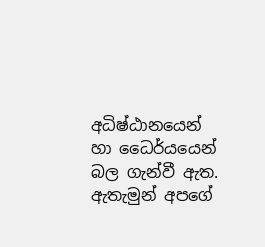අධිෂ්ඨානයෙන් හා ධෛර්යයෙන් බල ගැන්වී ඇත. ඇතැමුන් අපගේ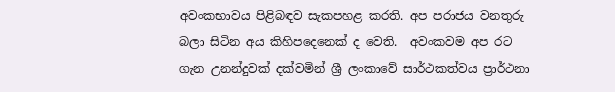අවංකභාවය පිළිබඳව සැකපහළ කරති. අප පරාජය වනතුරු බලා සිටින අය කිහිපදෙනෙක් ද වෙති.  අවංකවම අප රට ගැන උනන්දුවක් දක්වමින් ශ්‍රී ලංකාවේ සාර්ථකත්වය ප්‍රාර්ථනා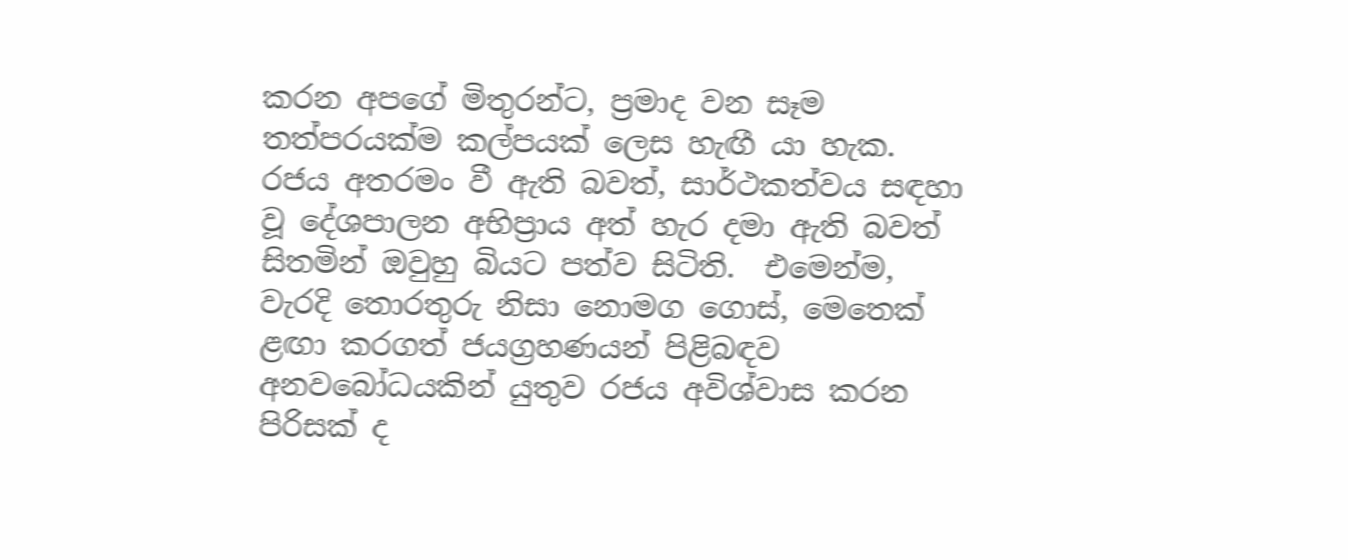කරන අපගේ මිතුරන්ට, ප්‍රමාද වන සෑම තත්පරයක්ම කල්පයක් ලෙස හැඟී යා හැක.  රජය අතරමං වී ඇති බවත්, සාර්ථකත්වය සඳහා වූ දේශපාලන අභිප්‍රාය අත් හැර දමා ඇති බවත් සිතමින් ඔවුහු බියට පත්ව සිටිති.  එමෙන්ම, වැරදි තොරතුරු නිසා නොමග ගොස්, මෙතෙක් ළඟා කරගත් ජයග්‍රහණයන් පිළිබඳව අනවබෝධයකින් යුතුව රජය අවිශ්වාස කරන පිරිසක් ද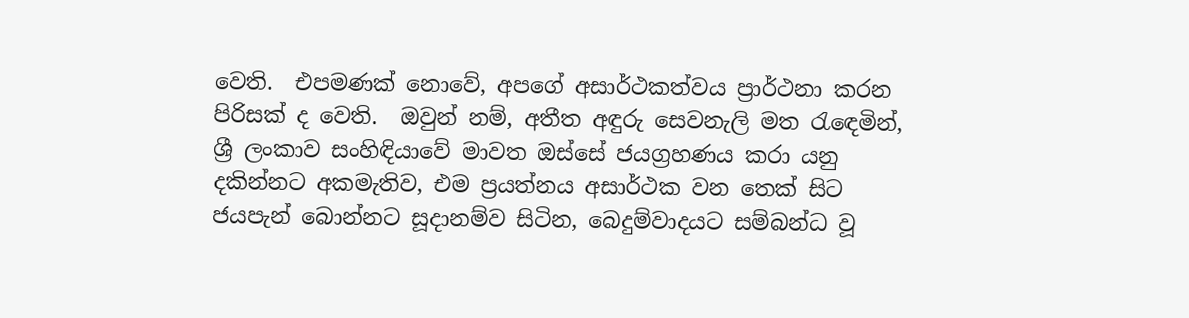වෙති.  එපමණක් නොවේ, අපගේ අසාර්ථකත්වය ප්‍රාර්ථනා කරන පිරිසක් ද වෙති.  ඔවුන් නම්, අතීත අඳුරු සෙවනැලි මත රැඳෙමින්, ශ්‍රී ලංකාව සංහිඳියාවේ මාවත ඔස්සේ ජයග්‍රහණය කරා යනු දකින්නට අකමැතිව, එම ප්‍රයත්නය අසාර්ථක වන තෙක් සිට ජයපැන් බොන්නට සූදානම්ව සිටින, බෙදුම්වාදයට සම්බන්ධ වූ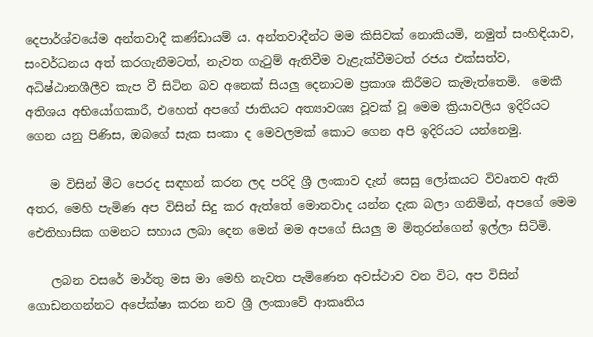දෙපාර්ශ්වයේම අන්තවාදී කණ්ඩායම් ය. අන්තවාදීන්ට මම කිසිවක් නොකියමි, නමුත් සංහිඳියාව, සංවර්ධනය අත් කරගැනීමටත්, නැවත ගැටුම් ඇතිවීම වැළැක්වීමටත් රජය එක්සත්ව, අධිෂ්ඨානශීලීව කැප වී සිටින බව අනෙක් සියලු දෙනාටම ප්‍රකාශ කිරීමට කැමැත්තෙමි.  මෙකී අතිශය අභියෝගකාරී, එහෙත් අපගේ ජාතියට අත්‍යාවශ්‍ය වූවක් වූ මෙම ක්‍රියාවලිය ඉදිරියට ගෙන යනු පිණිස, ඔබගේ සැක සංකා ද මෙවලමක් කොට ගෙන අපි ඉදිරියට යන්නෙමු.

    ම විසින් මීට පෙරද සඳහන් කරන ලද පරිදි ශ්‍රී ලංකාව දැන් සෙසු ලෝකයට විවෘතව ඇති අතර, මෙහි පැමිණ අප විසින් සිදු කර ඇත්තේ මොනවාද යන්න දැක බලා ගනිමින්, අපගේ මෙම ඓතිහාසික ගමනට සහාය ලබා දෙන මෙන් මම අපගේ සියලු ම මිතුරන්ගෙන් ඉල්ලා සිටිමි.

    ලබන වසරේ මාර්තු මස මා මෙහි නැවත පැමිණෙන අවස්ථාව වන විට, අප විසින් ගොඩනගන්නට අපේක්ෂා කරන නව ශ්‍රී ලංකාවේ ආකෘතිය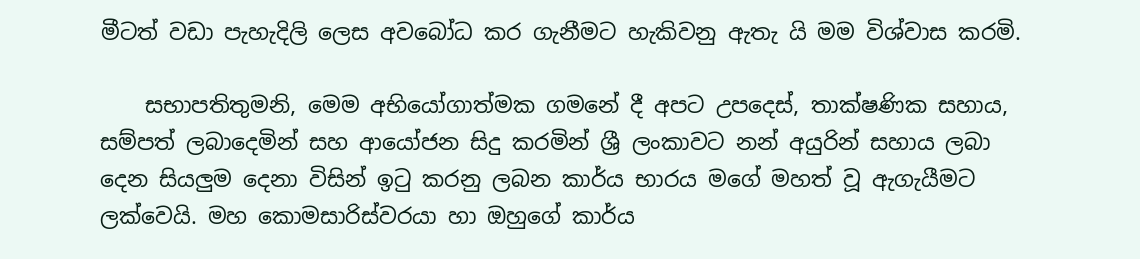මීටත් වඩා පැහැදිලි ලෙස අවබෝධ කර ගැනීමට හැකිවනු ඇතැ යි මම විශ්වාස කරමි.

    සභාපතිතුමනි, මෙම අභියෝගාත්මක ගමනේ දී අපට උපදෙස්, තාක්ෂණික සහාය, සම්පත් ලබාදෙමින් සහ ආයෝජන සිදු කරමින් ශ්‍රී ලංකාවට නන් අයුරින් සහාය ලබා දෙන සියලුම දෙනා විසින් ඉටු කරනු ලබන කාර්ය භාරය මගේ මහත් වූ ඇගැයීමට ලක්වෙයි. මහ කොමසාරිස්වරයා හා ඔහුගේ කාර්ය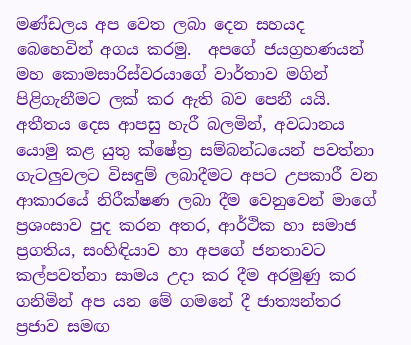මණ්ඩලය අප වෙත ලබා දෙන සහයද බෙහෙවින් අගය කරමු.  අපගේ ජයග්‍රහණයන් මහ කොමසාරිස්වරයාගේ වාර්තාව මගින් පිළිගැනීමට ලක් කර ඇති බව පෙනී යයි. අතීතය දෙස ආපසු හැරී බලමින්, අවධානය යොමු කළ යුතු ක්ෂේත්‍ර සම්බන්ධයෙන් පවත්නා ගැටලුවලට විසඳුම් ලබාදීමට අපට උපකාරී වන ආකාරයේ නිරීක්ෂණ ලබා දීම වෙනුවෙන් මාගේ ප්‍රශංසාව පුද කරන අතර, ආර්ථික හා සමාජ ප්‍රගතිය, සංහිඳියාව හා අපගේ ජනතාවට කල්පවත්නා සාමය උදා කර දීම අරමුණු කර ගනිමින් අප යන මේ ගමනේ දී ජාත්‍යන්තර ප්‍රජාව සමඟ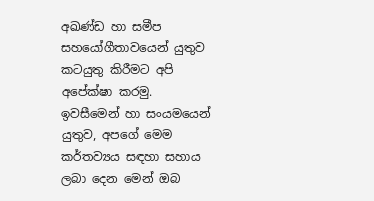අඛණ්ඩ හා සමීප සහයෝගීතාවයෙන් යුතුව කටයුතු කිරීමට අපි අපේක්ෂා කරමු. ඉවසීමෙන් හා සංයමයෙන් යුතුව, අපගේ මෙම කර්තව්‍යය සඳහා සහාය ලබා දෙන මෙන් ඔබ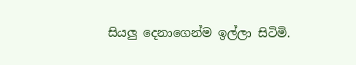සියලු දෙනාගෙන්ම ඉල්ලා සිටිමි.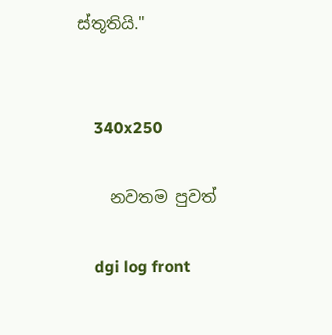ස්තූතියි."


    340x250

    නවතම පුවත්

    dgi log front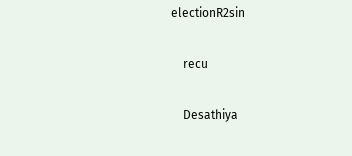electionR2sin

    recu

    Desathiya